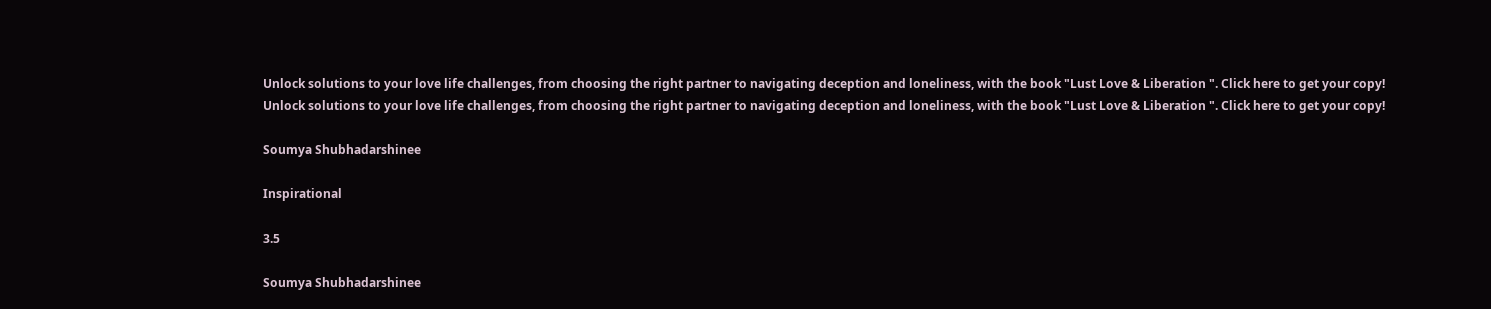Unlock solutions to your love life challenges, from choosing the right partner to navigating deception and loneliness, with the book "Lust Love & Liberation ". Click here to get your copy!
Unlock solutions to your love life challenges, from choosing the right partner to navigating deception and loneliness, with the book "Lust Love & Liberation ". Click here to get your copy!

Soumya Shubhadarshinee

Inspirational

3.5

Soumya Shubhadarshinee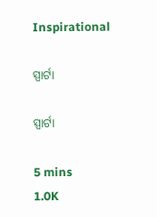Inspirational

ସ୍ପାର୍ଟା

ସ୍ପାର୍ଟା

5 mins
1.0K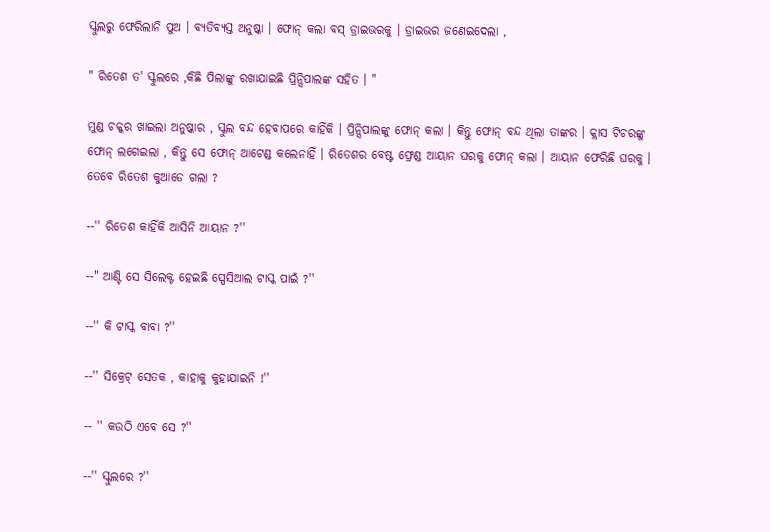ସ୍କୁଲରୁ ଫେରିଲାନି ପୁଅ । ବ୍ୟତିବ୍ୟସ୍ତ ଅନୁଷ୍କା । ଫୋନ୍ କଲା ବସ୍ ଡ୍ରାଇଭରକୁ । ଡ୍ରାଇଭର ଜଣେଇଦେଲା ,

" ରିତେଶ ତ' ସ୍କୁଲରେ ,କିଛି ପିଲାଙ୍କୁ ରଖାଯାଇଛି ପ୍ରିନ୍ସିପାଲଙ୍କ ସହିତ । "

ମୁଣ୍ଡ ଚକ୍କର ଖାଇଲା ଅନୁଷ୍କାର , ସ୍କୁଲ ବନ୍ଦ ହେବାପରେ କାହିଁକି । ପ୍ରିନ୍ସିପାଲଙ୍କୁ ଫୋନ୍ କଲା । କିନ୍ତୁ ଫୋନ୍ ବନ୍ଦ ଥିଲା ତାଙ୍କର । କ୍ଲାସ ଟିଚରଙ୍କୁ ଫୋନ୍ ଲଗେଇଲା , କିନ୍ତୁ ସେ ଫୋନ୍ ଆଟେଣ୍ଡ କଲେନାହିଁ । ରିତେଶର ବେଷ୍ଟ ଫ୍ରେଣ୍ଡ ଆୟାନ ଘରକୁ ଫୋନ୍ କଲା । ଆୟାନ ଫେରିଛି ଘରକୁ । ତେବେ ରିତେଶ କୁଆଡେ ଗଲା ?

--'' ରିତେଶ କାହିଁକି ଆସିନି ଆୟାନ ?''

--" ଆଣ୍ଟି ସେ ସିଲେକ୍ଟ ହେଇଛି ସ୍ପେସିଆଲ ଟାସ୍କ ପାଇଁ ?''

--'' କି ଟାସ୍କ ବାବା ?''

--'' ସିକ୍ରେଟ୍ ସେତକ , କାହାକୁ କୁହାଯାଇନି !''

-- '' କଉଠି ଏବେ ସେ ?''

--'' ସ୍କୁଲରେ ?''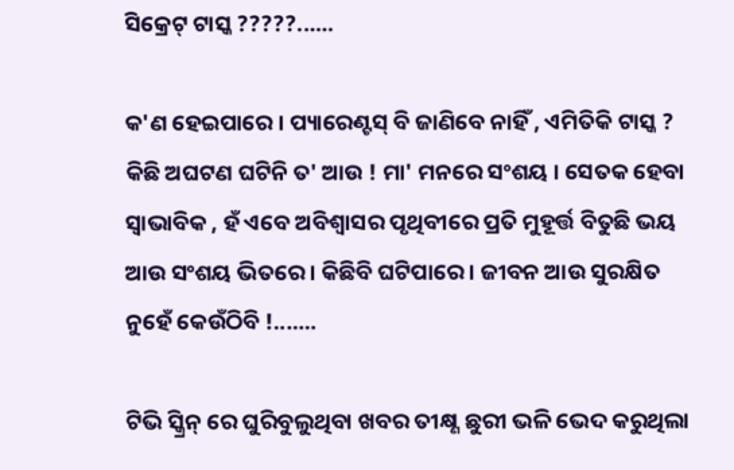ସିକ୍ରେଟ୍ ଟାସ୍କ ?????......

କ'ଣ ହେଇପାରେ । ପ୍ୟାରେଣ୍ଟସ୍ ବି ଜାଣିବେ ନାହିଁ , ଏମିତିକି ଟାସ୍କ ? କିଛି ଅଘଟଣ ଘଟିନି ତ' ଆଉ ! ମା' ମନରେ ସଂଶୟ । ସେତକ ହେବା ସ୍ବାଭାବିକ , ହଁ ଏବେ ଅବିଶ୍ୱାସର ପୃଥିବୀରେ ପ୍ରତି ମୁହୂର୍ତ୍ତ ବିତୁଛି ଭୟ ଆଉ ସଂଶୟ ଭିତରେ । କିଛିବି ଘଟିପାରେ । ଜୀବନ ଆଉ ସୁରକ୍ଷିତ ନୁହେଁ କେଉଁଠିବି !.......

ଟିଭି ସ୍କ୍ରିନ୍ ରେ ଘୁରିବୁଲୁଥିବା ଖବର ତୀକ୍ଷ୍ଣ ଛୁରୀ ଭଳି ଭେଦ କରୁଥିଲା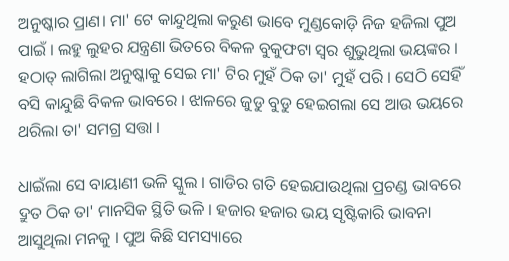ଅନୁଷ୍କାର ପ୍ରାଣ। ମା' ଟେ କାନ୍ଦୁଥିଲା କରୁଣ ଭାବେ ମୁଣ୍ଡକୋଡ଼ି ନିଜ ହଜିଲା ପୁଅ ପାଇଁ । ଲହୁ ଲୁହର ଯନ୍ତ୍ରଣା ଭିତରେ ବିକଳ ବୁକୁଫଟା ସ୍ୱର ଶୁଭୁଥିଲା ଭୟଙ୍କର । ହଠାତ୍ ଲାଗିଲା ଅନୁଷ୍କାକୁ ସେଇ ମା' ଟିର ମୁହଁ ଠିକ ତା' ମୁହଁ ପରି । ସେଠି ସେହିଁ ବସି କାନ୍ଦୁଛି ବିକଳ ଭାବରେ । ଝାଳରେ ଜୁଡୁ ବୁଡୁ ହେଇଗଲା ସେ ଆଉ ଭୟରେ ଥରିଲା ତା' ସମଗ୍ର ସତ୍ତା ।

ଧାଇଁଲା ସେ ବାୟାଣୀ ଭଳି ସ୍କୁଲ । ଗାଡିର ଗତି ହେଇଯାଉଥିଲା ପ୍ରଚଣ୍ଡ ଭାବରେ ଦ୍ରୁତ ଠିକ ତା' ମାନସିକ ସ୍ଥିତି ଭଳି । ହଜାର ହଜାର ଭୟ ସୃଷ୍ଟିକାରି ଭାବନା ଆସୁଥିଲା ମନକୁ । ପୁଅ କିଛି ସମସ୍ୟାରେ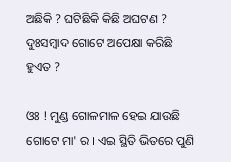ଅଛିକି ? ଘଟିଛିକି କିଛି ଅଘଟଣ ? ଦୁଃସମ୍ବାଦ ଗୋଟେ ଅପେକ୍ଷା କରିଛି ହୁଏତ ?

ଓଃ ! ମୁଣ୍ଡ ଗୋଳମାଳ ହେଇ ଯାଉଛି ଗୋଟେ ମା' ର । ଏଇ ସ୍ଥିତି ଭିତରେ ପୁଣି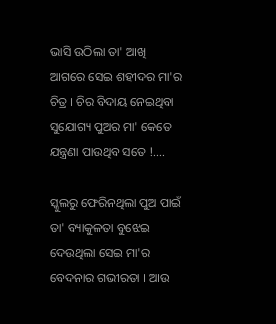ଭାସି ଉଠିଲା ତା' ଆଖି ଆଗରେ ସେଇ ଶହୀଦର ମା'ର ଚିତ୍ର । ଚିର ବିଦାୟ ନେଇଥିବା ସୁଯୋଗ୍ୟ ପୁଅର ମା' କେତେ ଯନ୍ତ୍ରଣା ପାଉଥିବ ସତେ !....

ସ୍କୁଲରୁ ଫେରିନଥିଲା ପୁଅ ପାଇଁ ତା' ବ୍ୟାକୁଳତା ବୁଝେଇ ଦେଉଥିଲା ସେଇ ମା'ର ବେଦନାର ଗଭୀରତା । ଆଉ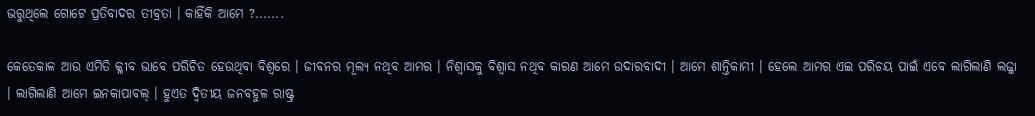ଭରୁଥିଲେ ଗୋଟେ ପ୍ରତିବାଦର ତୀବ୍ରତା । କାହିଁକି ଆମେ ?.......

କେତେକାଳ ଆଉ ଏମିତି କ୍ଳୀବ ଭାବେ ପରିଚିତ ହେଉଥିବା ବିଶ୍ଵରେ । ଜୀବନର ମୂଲ୍ୟ ନଥିବ ଆମର । ନିଶ୍ୱାସକୁ ବିଶ୍ୱାସ ନଥିବ କାରଣ ଆମେ ଉଦାରବାଦୀ । ଆମେ ଶାନ୍ତିକାମୀ । ହେଲେ ଆମର ଏଇ ପରିଚୟ ପାଇଁ ଏବେ ଲାଗିଲାଣି ଲଜ୍ଜା । ଲାଗିଲାଣି ଆମେ ଇନକାପାବଲ୍ । ହୁଏତ ଦ୍ଵିତୀୟ ଜନବହୁଳ ରାଷ୍ଟ୍ର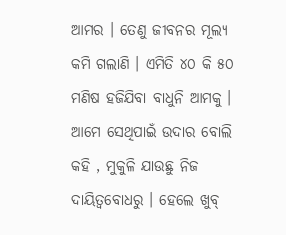ଆମର । ତେଣୁ ଜୀବନର ମୂଲ୍ୟ କମି ଗଲାଣି । ଏମିତି ୪୦ କି ୫୦ ମଣିଷ ହଜିଯିବା ବାଧୁନି ଆମକୁ । ଆମେ ସେଥିପାଇଁ ଉଦାର ବୋଲି କହି , ମୁକୁଳି ଯାଉଛୁ ନିଜ ଦାୟିତ୍ୱବୋଧରୁ । ହେଲେ ଖୁବ୍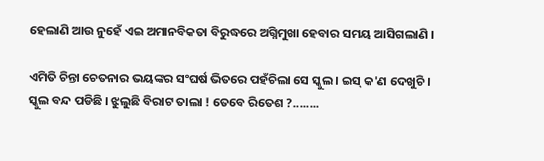ହେଲାଣି ଆଉ ନୁହେଁ ଏଇ ଅମାନବିକତା ବିରୁଦ୍ଧରେ ଅଗ୍ନିମୁଖା ହେବାର ସମୟ ଆସିଗଲାଣି ।

ଏମିତି ଚିନ୍ତା ଚେତନାର ଭୟଙ୍କର ସଂଘର୍ଷ ଭିତରେ ପହଁଚିଲା ସେ ସ୍କୁଲ । ଇସ୍ କ'ଣ ଦେଖୁଚି । ସ୍କୁଲ ବନ୍ଦ ପଡିଛି । ଝୁଲୁଛି ବିରାଟ ତାଲା ! ତେବେ ରିତେଶ ?........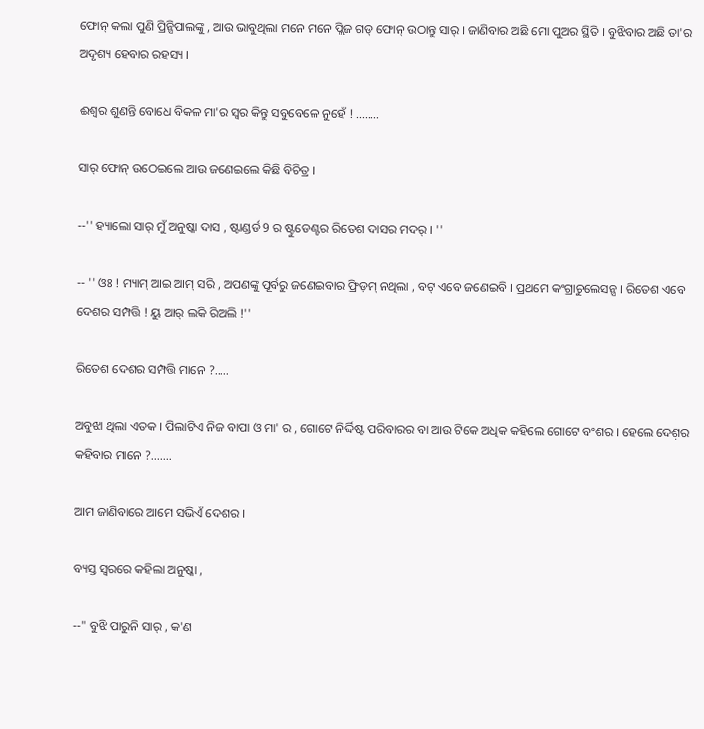ଫୋନ୍ କଲା ପୁଣି ପ୍ରିନ୍ସିପାଲଙ୍କୁ , ଆଉ ଭାବୁଥିଲା ମନେ ମନେ ପ୍ଲିଜ ଗଡ୍ ଫୋନ୍ ଉଠାନ୍ତୁ ସାର୍ । ଜାଣିବାର ଅଛି ମୋ ପୁଅର ସ୍ଥିତି । ବୁଝିବାର ଅଛି ତା'ର ଅଦୃଶ୍ୟ ହେବାର ରହସ୍ୟ ।

ଈଶ୍ୱର ଶୁଣନ୍ତି ବୋଧେ ବିକଳ ମା'ର ସ୍ୱର କିନ୍ତୁ ସବୁବେଳେ ନୁହେଁ ! ........

ସାର୍ ଫୋନ୍ ଉଠେଇଲେ ଆଉ ଜଣେଇଲେ କିଛି ବିଚିତ୍ର ।

--'' ହ୍ୟାଲୋ ସାର୍ ମୁଁ ଅନୁଷ୍କା ଦାସ , ଷ୍ଟାଣ୍ଡର୍ଡ 9 ର ଷ୍ଟୁଡେଣ୍ଟର ରିତେଶ ଦାସର ମଦର୍ । ''

-- '' ଓଃ ! ମ୍ୟାମ୍ ଆଇ ଆମ୍ ସରି , ଅପଣଙ୍କୁ ପୂର୍ବରୁ ଜଣେଇବାର ଫ୍ରିଡ଼ମ୍ ନଥିଲା , ବଟ୍ ଏବେ ଜଣେଇବି । ପ୍ରଥମେ କଂଗ୍ରାଚୁଲେସନ୍ସ । ରିତେଶ ଏବେ ଦେଶର ସମ୍ପତ୍ତି ! ୟୁ ଆର୍ ଲକି ରିଅଲି !''

ରିତେଶ ଦେଶର ସମ୍ପତ୍ତି ମାନେ ?.....

ଅବୁଝା ଥିଲା ଏତକ । ପିଲାଟିଏ ନିଜ ବାପା ଓ ମା' ର , ଗୋଟେ ନିର୍ଦ୍ଦିଷ୍ଟ ପରିବାରର ବା ଆଉ ଟିକେ ଅଧିକ କହିଲେ ଗୋଟେ ବଂଶର । ହେଲେ ଦେଶ଼ର କହିବାର ମାନେ ?..…..

ଆମ ଜାଣିବାରେ ଆମେ ସଭିଏଁ ଦେଶର ।

ବ୍ୟସ୍ତ ସ୍ୱରରେ କହିଲା ଅନୁଷ୍କା ,

--" ବୁଝି ପାରୁନି ସାର୍ , କ'ଣ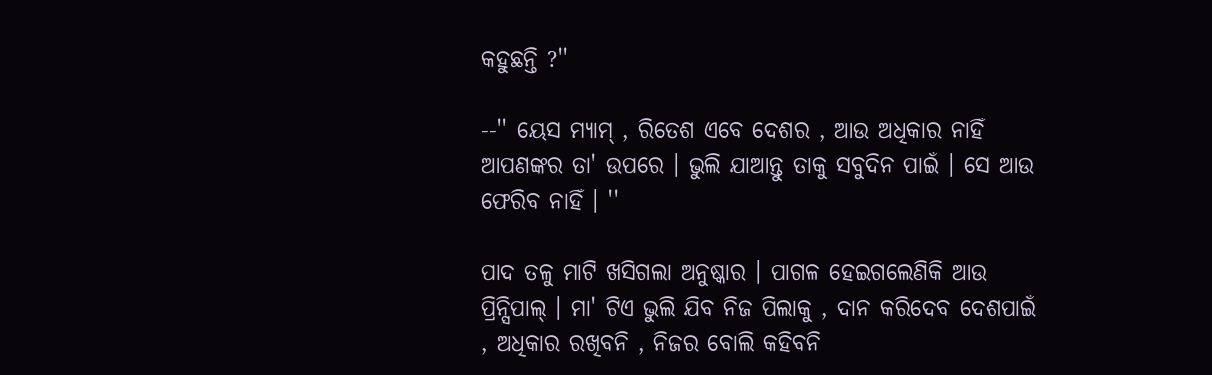କହୁଛନ୍ତି ?''

--'' ୟେସ ମ୍ୟାମ୍ , ରିତେଶ ଏବେ ଦେଶର , ଆଉ ଅଧିକାର ନାହିଁ ଆପଣଙ୍କର ତା' ଉପରେ । ଭୁଲି ଯାଆନ୍ତୁ ତାକୁ ସବୁଦିନ ପାଇଁ । ସେ ଆଉ ଫେରିବ ନାହିଁ । ''

ପାଦ ତଳୁ ମାଟି ଖସିଗଲା ଅନୁଷ୍କାର । ପାଗଳ ହେଇଗଲେଣିକି ଆଉ ପ୍ରିନ୍ସିପାଲ୍ । ମା' ଟିଏ ଭୁଲି ଯିବ ନିଜ ପିଲାକୁ , ଦାନ କରିଦେବ ଦେଶପାଇଁ , ଅଧିକାର ରଖିବନି , ନିଜର ବୋଲି କହିବନି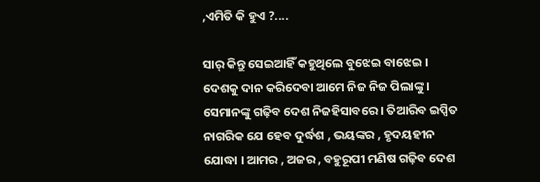,ଏମିତି କି ହୁଏ ?....

ସାର୍ କିନ୍ତୁ ସେଇଆହିଁ କହୁଥିଲେ ବୁଝେଇ ବାଝେଇ । ଦେଶକୁ ଦାନ କରିଦେବା ଆମେ ନିଜ ନିଜ ପିଲାଙ୍କୁ । ସେମାନଙ୍କୁ ଗଢ଼ିବ ଦେଶ ନିଜହିସାବରେ । ତିଆରିବ ଇପ୍ସିତ ନାଗରିକ ଯେ ହେବ ଦୁର୍ଦ୍ଧଶ , ଭୟଙ୍କର , ହୃଦୟହୀନ ଯୋଦ୍ଧା । ଆମର , ଅଜର , ବହୁରୂପୀ ମଣିଷ ଗଢ଼ିବ ଦେଶ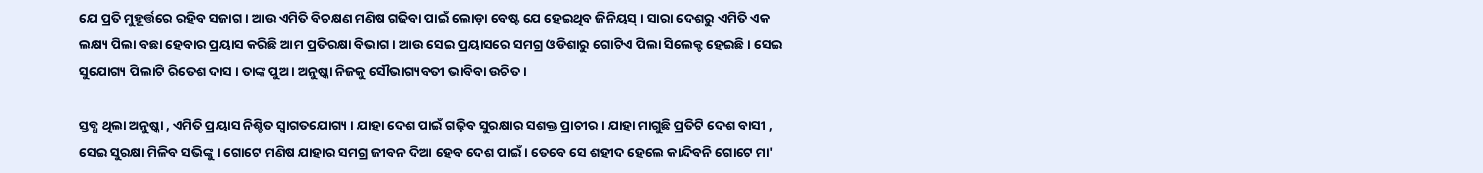ଯେ ପ୍ରତି ମୁହୂର୍ତ୍ତରେ ରହିବ ସଜାଗ । ଆଉ ଏମିତି ବିଚକ୍ଷଣ ମଣିଷ ଗଢିବା ପାଇଁ ଲୋଡ଼ା ବେଷ୍ଟ ଯେ ହେଇଥିବ ଜିନିୟସ୍ । ସାରା ଦେଶରୁ ଏମିତି ଏକ ଲକ୍ଷ୍ୟ ପିଲା ବଛା ହେବାର ପ୍ରୟାସ କରିଛି ଆମ ପ୍ରତିରକ୍ଷା ବିଭାଗ । ଆଉ ସେଇ ପ୍ରୟାସରେ ସମଗ୍ର ଓଡିଶାରୁ ଗୋଟିଏ ପିଲା ସିଲେକ୍ଟ ହେଇଛି । ସେଇ ସୁଯୋଗ୍ୟ ପିଲାଟି ରିତେଶ ଦାସ । ତାଙ୍କ ପୁଅ । ଅନୁଷ୍କା ନିଜକୁ ସୌଭାଗ୍ୟବତୀ ଭାବିବା ଉଚିତ ।

ସ୍ତବ୍ଧ ଥିଲା ଅନୁଷ୍କା , ଏମିତି ପ୍ରୟାସ ନିଶ୍ଚିତ ସ୍ୱାଗତଯୋଗ୍ୟ । ଯାହା ଦେଶ ପାଇଁ ଗଢ଼ିବ ସୁରକ୍ଷାର ସଶକ୍ତ ପ୍ରାଚୀର । ଯାହା ମାଗୁଛି ପ୍ରତିଟି ଦେଶ ବାସୀ , ସେଇ ସୁରକ୍ଷା ମିଳିବ ସଭିଙ୍କୁ । ଗୋଟେ ମଣିଷ ଯାହାର ସମଗ୍ର ଜୀବନ ଦିଆ ହେବ ଦେଶ ପାଇଁ । ତେବେ ସେ ଶହୀଦ ହେଲେ କାନ୍ଦିବନି ଗୋଟେ ମା'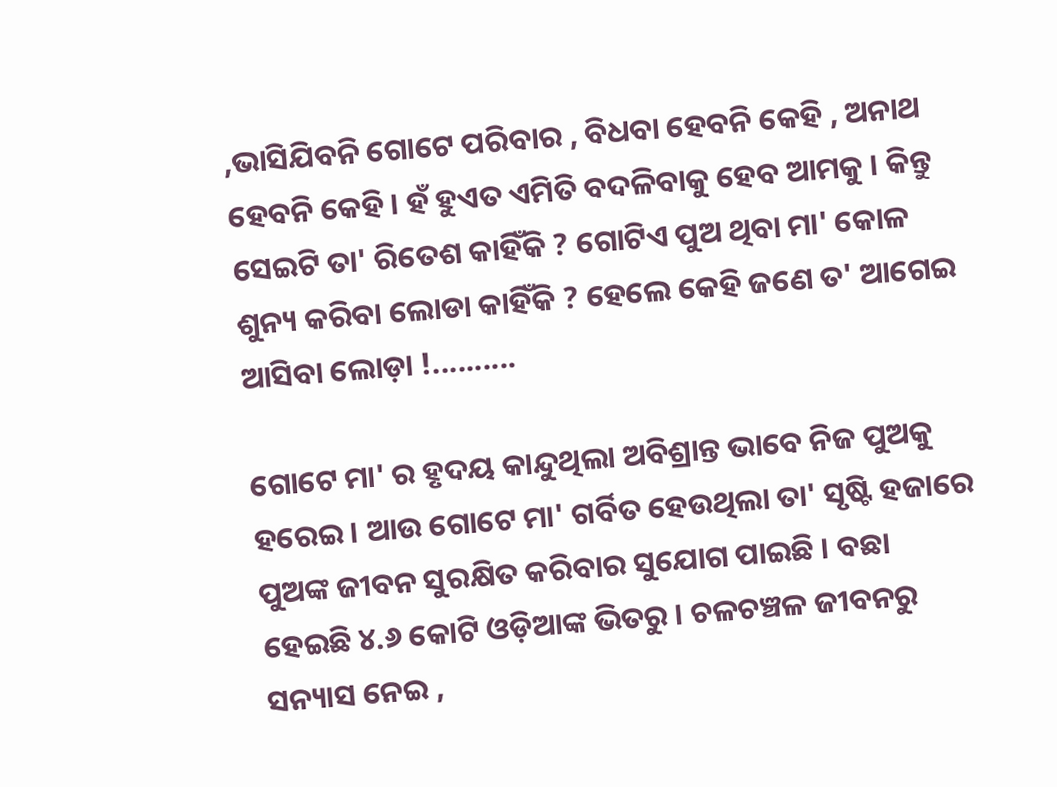,ଭାସିଯିବନି ଗୋଟେ ପରିବାର , ବିଧବା ହେବନି କେହି , ଅନାଥ ହେବନି କେହି । ହଁ ହୁଏତ ଏମିତି ବଦଳିବାକୁ ହେବ ଆମକୁ । କିନ୍ତୁ ସେଇଟି ତା' ରିତେଶ କାହିଁକି ? ଗୋଟିଏ ପୁଅ ଥିବା ମା' କୋଳ ଶୁନ୍ୟ କରିବା ଲୋଡା କାହିଁକି ? ହେଲେ କେହି ଜଣେ ତ' ଆଗେଇ ଆସିବା ଲୋଡ଼ା !..........

ଗୋଟେ ମା' ର ହୃଦୟ କାନ୍ଦୁଥିଲା ଅବିଶ୍ରାନ୍ତ ଭାବେ ନିଜ ପୁଅକୁ ହରେଇ । ଆଉ ଗୋଟେ ମା' ଗର୍ବିତ ହେଉଥିଲା ତା' ସୃଷ୍ଟି ହଜାରେ ପୁଅଙ୍କ ଜୀବନ ସୁରକ୍ଷିତ କରିବାର ସୁଯୋଗ ପାଇଛି । ବଛା ହେଇଛି ୪.୬ କୋଟି ଓଡ଼ିଆଙ୍କ ଭିତରୁ । ଚଳଚଞ୍ଚଳ ଜୀବନରୁ ସନ୍ୟାସ ନେଇ ,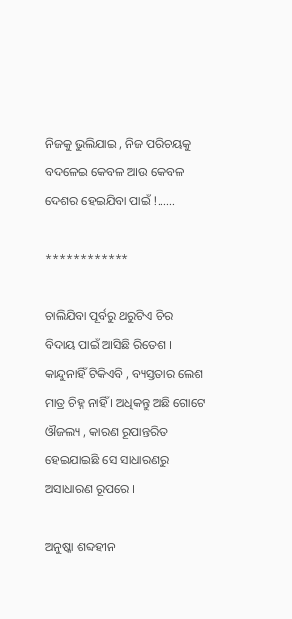ନିଜକୁ ଭୁଲିଯାଇ , ନିଜ ପରିଚୟକୁ ବଦଳେଇ କେବଳ ଆଉ କେବଳ ଦେଶର ହେଇଯିବା ପାଇଁ !......

************

ଚାଲିଯିବା ପୂର୍ବରୁ ଥରୁଟିଏ ଚିର ବିଦାୟ ପାଇଁ ଆସିଛି ରିତେଶ । କାନ୍ଦୁନାହିଁ ଟିକିଏବି , ବ୍ୟସ୍ତତାର ଲେଶ ମାତ୍ର ଚିହ୍ନ ନାହିଁ । ଅଧିକନ୍ତୁ ଅଛି ଗୋଟେ ଔଜଲ୍ୟ , କାରଣ ରୂପାନ୍ତରିତ ହେଇଯାଇଛି ସେ ସାଧାରଣରୁ ଅସାଧାରଣ ରୂପରେ ।

ଅନୁଷ୍କା ଶବ୍ଦହୀନ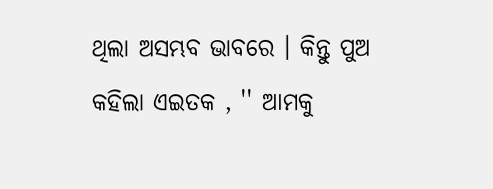ଥିଲା ଅସମ୍ଭବ ଭାବରେ । କିନ୍ତୁ ପୁଅ କହିଲା ଏଇତକ , '' ଆମକୁ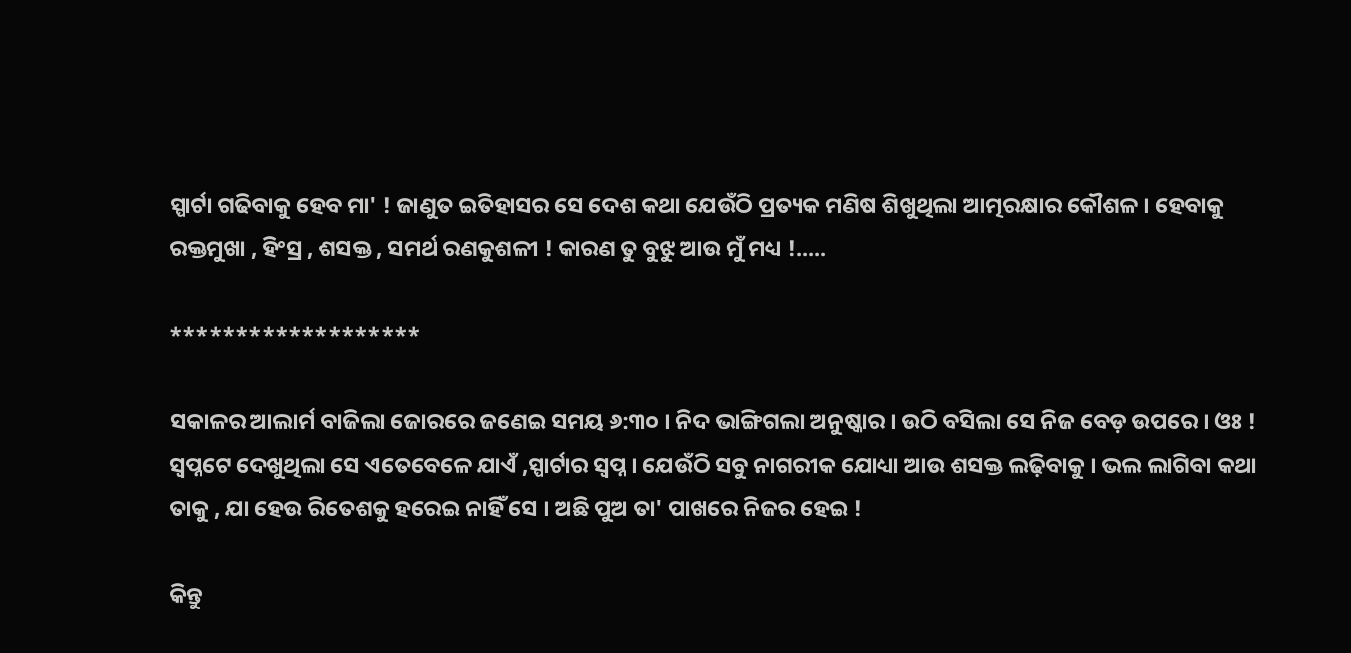ସ୍ପାର୍ଟା ଗଢିବାକୁ ହେବ ମା' ! ଜାଣୁତ ଇତିହାସର ସେ ଦେଶ କଥା ଯେଉଁଠି ପ୍ରତ୍ୟକ ମଣିଷ ଶିଖୁଥିଲା ଆତ୍ମରକ୍ଷାର କୌଶଳ । ହେବାକୁ ରକ୍ତମୁଖା , ହିଂସ୍ର , ଶସକ୍ତ , ସମର୍ଥ ରଣକୁଶଳୀ ! କାରଣ ତୁ ବୁଝୁ ଆଉ ମୁଁ ମଧ୍ୟ !.....

*******************

ସକାଳର ଆଲାର୍ମ ବାଜିଲା ଜୋରରେ ଜଣେଇ ସମୟ ୬:୩୦ । ନିଦ ଭାଙ୍ଗିଗଲା ଅନୁଷ୍କାର । ଉଠି ବସିଲା ସେ ନିଜ ବେଡ଼ ଉପରେ । ଓଃ ! ସ୍ୱପ୍ନଟେ ଦେଖୁଥିଲା ସେ ଏତେବେଳେ ଯାଏଁ ,ସ୍ପାର୍ଟାର ସ୍ୱପ୍ନ । ଯେଉଁଠି ସବୁ ନାଗରୀକ ଯୋଧ୍ୟା ଆଉ ଶସକ୍ତ ଲଢ଼ିବାକୁ । ଭଲ ଲାଗିବା କଥା ତାକୁ , ଯା ହେଉ ରିତେଶକୁ ହରେଇ ନାହିଁ ସେ । ଅଛି ପୁଅ ତା' ପାଖରେ ନିଜର ହେଇ !

କିନ୍ତୁ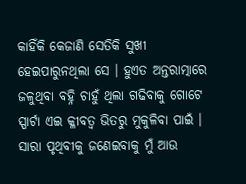କାହିଁକି କେଜାଣି ସେତିକି ସୁଖୀ ହେଇପାରୁନଥିଲା ସେ । ହୁଏତ ଅନ୍ତରାତ୍ମାରେ ଜଳୁଥିବା ବହ୍ନି ଚାହୁଁ ଥିଲା ଗଢିବାକୁ ଗୋଟେ ସ୍ପାର୍ଟା ଏଇ କ୍ଳୀବତ୍ୱ ଭିତରୁ ମୁକୁଳିବା ପାଇଁ । ସାରା ପୃଥିବୀକୁ ଜଣେଇବାକୁ ମୁଁ ଆଉ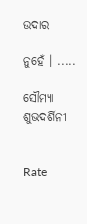ଉଦାର

ନୁହେଁ । .....

ସୌମ୍ୟା ଶୁଭଦର୍ଶିନୀ


Rate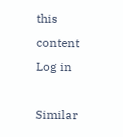this content
Log in

Similar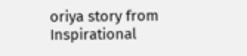oriya story from Inspirational